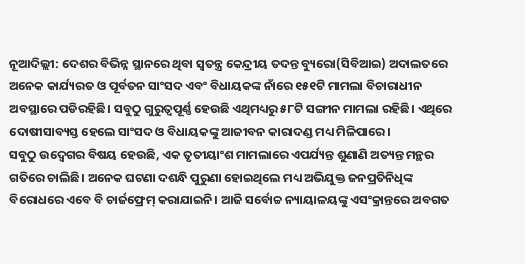ନୂଆଦିଲ୍ଲୀ: ଦେଶର ବିଭିନ୍ନ ସ୍ଥାନରେ ଥିବା ସ୍ୱତନ୍ତ୍ର କେନ୍ଦ୍ରୀୟ ତଦନ୍ତ ବ୍ୟୁରୋ(ସିବିଆଇ) ଅଦାଲତରେ ଅନେକ କାର୍ଯ୍ୟରତ ଓ ପୂର୍ବତନ ସାଂସଦ ଏବଂ ବିଧାୟକଙ୍କ ନାଁରେ ୧୫୧ଟି ମାମଲା ବିଚାରାଧୀନ ଅବସ୍ଥାରେ ପଡିରହିଛି। ସବୁଠୁ ଗୁରୁତ୍ବପୂର୍ଣ୍ଣ ହେଉଛି ଏଥିମଧ୍ୟରୁ ୫୮ଟି ସଙ୍ଗୀନ ମାମଲା ରହିଛି। ଏଥିରେ ଦୋଷୀସାବ୍ୟସ୍ତ ହେଲେ ସାଂସଦ ଓ ବିଧାୟକଙ୍କୁ ଆଜୀବନ କାରାଦଣ୍ଡ ମଧ୍ୟ ମିଳିପାରେ।
ସବୁଠୁ ଉଦ୍ବେଗର ବିଷୟ ହେଉଛି, ଏକ ତୃତୀୟାଂଶ ମାମଲାରେ ଏପର୍ଯ୍ୟନ୍ତ ଶୁଣାଣି ଅତ୍ୟନ୍ତ ମନ୍ଥର ଗତିରେ ଚାଲିଛି। ଅନେକ ଘଟଣା ଦଶନ୍ଧି ପୁରୁଣା ହୋଇଥିଲେ ମଧ୍ୟ ଅଭିଯୁକ୍ତ ଜନପ୍ରତିନିଧିଙ୍କ ବିରୋଧରେ ଏବେ ବି ଚାର୍ଜଫ୍ରେମ୍ କରାଯାଇନି। ଆଜି ସର୍ବୋଚ୍ଚ ନ୍ୟାୟାଳୟଙ୍କୁ ଏସଂକ୍ରାନ୍ତରେ ଅବଗତ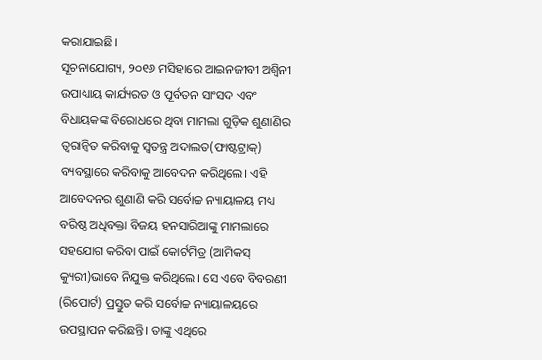କରାଯାଇଛି।
ସୂଚନାଯୋଗ୍ୟ, ୨୦୧୬ ମସିହାରେ ଆଇନଜୀବୀ ଅଶ୍ୱିନୀ ଉପାଧ୍ୟାୟ କାର୍ଯ୍ୟରତ ଓ ପୂର୍ବତନ ସାଂସଦ ଏବଂ ବିଧାୟକଙ୍କ ବିରୋଧରେ ଥିବା ମାମଲା ଗୁଡ଼ିକ ଶୁଣାଣିର ତ୍ୱରାନ୍ୱିତ କରିବାକୁ ସ୍ବତନ୍ତ୍ର ଅଦାଲତ(ଫାଷ୍ଟଟ୍ରାକ୍) ବ୍ୟବସ୍ଥାରେ କରିବାକୁ ଆବେଦନ କରିଥିଲେ। ଏହି ଆବେଦନର ଶୁଣାଣି କରି ସର୍ବୋଚ୍ଚ ନ୍ୟାୟାଳୟ ମଧ୍ୟ ବରିଷ୍ଠ ଅଧିବକ୍ତା ବିଜୟ ହନସାରିଆଙ୍କୁ ମାମଲାରେ ସହଯୋଗ କରିବା ପାଇଁ କୋର୍ଟମିତ୍ର (ଆମିକସ୍ କ୍ୟୁରୀ)ଭାବେ ନିଯୁକ୍ତ କରିଥିଲେ। ସେ ଏବେ ବିବରଣୀ (ରିପୋର୍ଟ) ପ୍ରସ୍ତୁତ କରି ସର୍ବୋଚ୍ଚ ନ୍ୟାୟାଳୟରେ ଉପସ୍ଥାପନ କରିଛନ୍ତି। ତାଙ୍କୁ ଏଥିରେ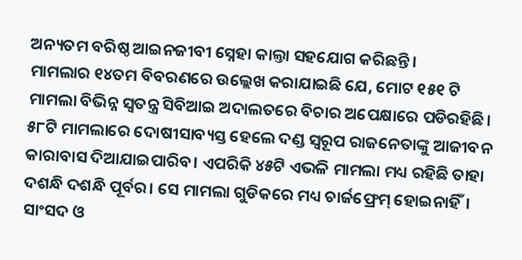ଅନ୍ୟତମ ବରିଷ୍ଠ ଆଇନଜୀବୀ ସ୍ନେହା କାଲ୍ତା ସହଯୋଗ କରିଛନ୍ତି।
ମାମଲାର ୧୪ତମ ବିବରଣରେ ଉଲ୍ଲେଖ କରାଯାଇଛି ଯେ, ମୋଟ ୧୫୧ ଟି ମାମଲା ବିଭିନ୍ନ ସ୍ୱତନ୍ତ୍ର ସିବିଆଇ ଅଦାଲତରେ ବିଚାର ଅପେକ୍ଷାରେ ପଡିରହିଛି। ୫୮ଟି ମାମଲାରେ ଦୋଷୀସାବ୍ୟସ୍ତ ହେଲେ ଦଣ୍ଡ ସ୍ୱରୂପ ରାଜନେତାଙ୍କୁ ଆଜୀବନ କାରାବାସ ଦିଆଯାଇପାରିବ। ଏପରିକି ୪୫ଟି ଏଭଳି ମାମଲା ମଧ୍ୟ ରହିଛି ତାହା ଦଶନ୍ଧି ଦଶନ୍ଧି ପୂର୍ବର। ସେ ମାମଲା ଗୁଡିକରେ ମଧ୍ୟ ଚାର୍ଜଫ୍ରେମ୍ ହୋଇନାହିଁ। ସାଂସଦ ଓ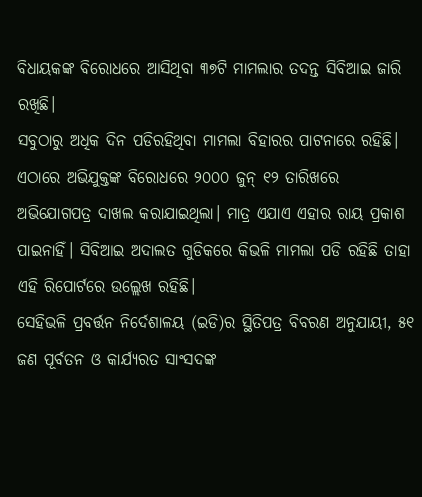ବିଧାୟକଙ୍କ ବିରୋଧରେ ଆସିଥିବା ୩୭ଟି ମାମଲାର ତଦନ୍ତ ସିବିଆଇ ଜାରି ରଖିଛି।
ସବୁଠାରୁ ଅଧିକ ଦିନ ପଡିରହିଥିବା ମାମଲା ବିହାରର ପାଟନାରେ ରହିଛି। ଏଠାରେ ଅଭିଯୁକ୍ତଙ୍କ ବିରୋଧରେ ୨୦୦୦ ଜୁନ୍ ୧୨ ତାରିଖରେ ଅଭିଯୋଗପତ୍ର ଦାଖଲ କରାଯାଇଥିଲା। ମାତ୍ର ଏଯାଏ ଏହାର ରାୟ ପ୍ରକାଶ ପାଇନାହିଁ। ସିବିଆଇ ଅଦାଲତ ଗୁଡିକରେ କିଭଳି ମାମଲା ପଡି ରହିଛି ତାହା ଏହି ରିପୋର୍ଟରେ ଉଲ୍ଲେଖ ରହିଛି।
ସେହିଭଳି ପ୍ରବର୍ତ୍ତନ ନିର୍ଦେଶାଳୟ (ଇଡି)ର ସ୍ଥିତିପତ୍ର ବିବରଣ ଅନୁଯାୟୀ, ୫୧ ଜଣ ପୂର୍ବତନ ଓ କାର୍ଯ୍ୟରତ ସାଂସଦଙ୍କ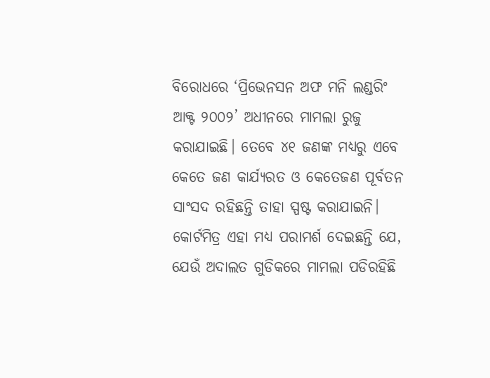ବିରୋଧରେ ‘ପ୍ରିଭେନସନ ଅଫ ମନି ଲଣ୍ଡରିଂ ଆକ୍ଟ ୨୦୦୨’ ଅଧୀନରେ ମାମଲା ରୁଜୁ କରାଯାଇଛି। ତେବେ ୪୧ ଜଣଙ୍କ ମଧ୍ୟରୁ ଏବେ କେତେ ଜଣ କାର୍ଯ୍ୟରତ ଓ କେତେଜଣ ପୂର୍ବତନ ସାଂସଦ ରହିଛନ୍ତି ତାହା ସ୍ପଷ୍ଟ କରାଯାଇନି।
କୋର୍ଟମିତ୍ର ଏହା ମଧ୍ୟ ପରାମର୍ଶ ଦେଇଛନ୍ତି ଯେ, ଯେଉଁ ଅଦାଲତ ଗୁଡିକରେ ମାମଲା ପଡିରହିଛି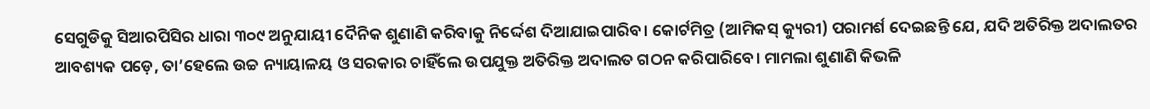ସେଗୁଡିକୁ ସିଆରପିସିର ଧାରା ୩୦୯ ଅନୁଯାୟୀ ଦୈନିକ ଶୁଣାଣି କରିବାକୁ ନିର୍ଦ୍ଦେଶ ଦିଆଯାଇପାରିବ। କୋର୍ଟମିତ୍ର (ଆମିକସ୍ କ୍ୟୁରୀ) ପରାମର୍ଶ ଦେଇଛନ୍ତି ଯେ, ଯଦି ଅତିରିକ୍ତ ଅଦାଲତର ଆବଶ୍ୟକ ପଡ଼େ, ତା’ହେଲେ ଉଚ୍ଚ ନ୍ୟାୟାଳୟ ଓ ସରକାର ଚାହିଁଲେ ଉପଯୁକ୍ତ ଅତିରିକ୍ତ ଅଦାଲତ ଗଠନ କରିପାରିବେ। ମାମଲା ଶୁଣାଣି କିଭଳି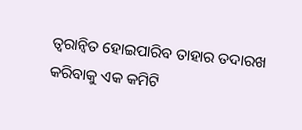ତ୍ବରାନ୍ବିତ ହୋଇପାରିବ ତାହାର ତଦାରଖ କରିବାକୁ ଏକ କମିଟି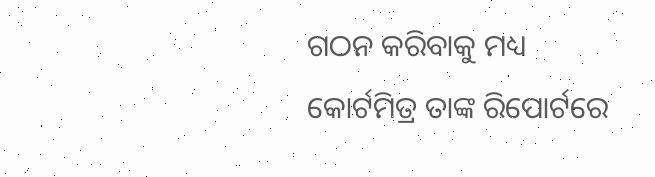ଗଠନ କରିବାକୁ ମଧ୍ୟ କୋର୍ଟମିତ୍ର ତାଙ୍କ ରିପୋର୍ଟରେ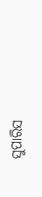ସୁପାରିସ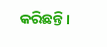କରିଛନ୍ତି।